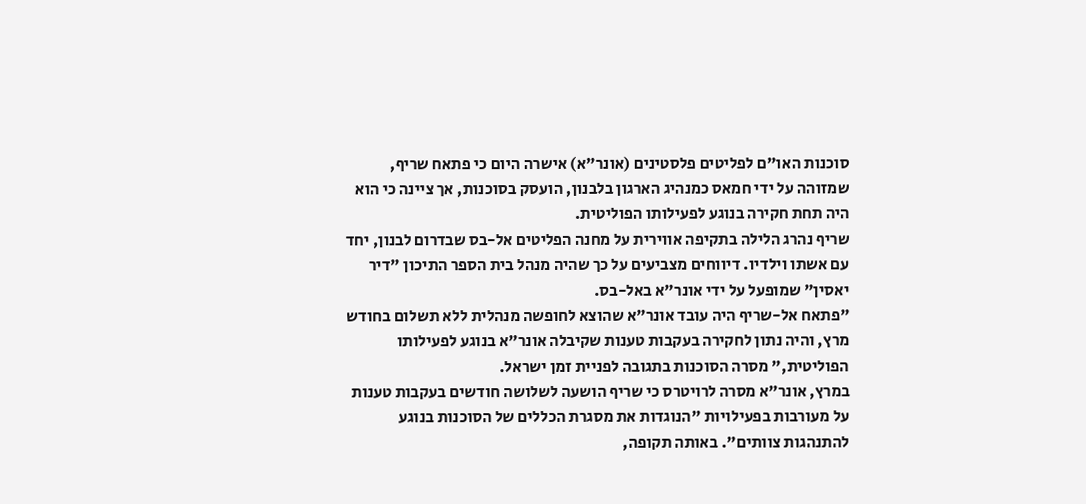סוכנות האו"ם לפליטים פלסטינים (אונר"א) אישרה היום כי פתאח שריף, שמזוהה על ידי חמאס כמנהיג הארגון בלבנון, הועסק בסוכנות, אך ציינה כי הוא היה תחת חקירה בנוגע לפעילותו הפוליטית.
שריף נהרג הלילה בתקיפה אווירית על מחנה הפליטים אל-בס שבדרום לבנון, יחד עם אשתו וילדיו. דיווחים מצביעים על כך שהיה מנהל בית הספר התיכון "דיר יאסין" שמופעל על ידי אונר"א באל-בס.
"פתאח אל-שריף היה עובד אונר"א שהוצא לחופשה מנהלית ללא תשלום בחודש מרץ, והיה נתון לחקירה בעקבות טענות שקיבלה אונר"א בנוגע לפעילותו הפוליטית," מסרה הסוכנות בתגובה לפניית זמן ישראל.
במרץ, אונר"א מסרה לרויטרס כי שריף הושעה לשלושה חודשים בעקבות טענות על מעורבות בפעילויות "הנוגדות את מסגרת הכללים של הסוכנות בנוגע להתנהגות צוותים". באותה תקופה,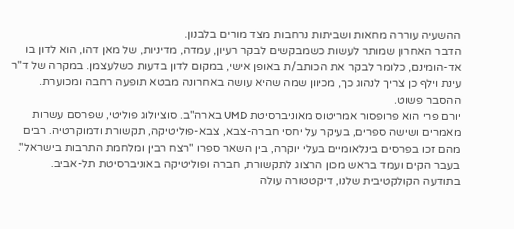ההשעיה עוררה מחאות ושביתות נרחבות מצד מורים בלבנון.
הדבר האחרון שמותר לעשות כשמבקשים לבקר רעיון, עמדה, מדיניות, של מאן דהו, הוא לדון בו אד-הומינם, כלומר לבקר את הכותב/ת באופן אישי, במקום לדון בדעות כשלעצמן. במקרה של ד"ר עינת וילף כן צריך לנהוג כך, מכיוון שמה שהיא עושה באחרונה מבטא תופעה רחבה ומכוערת.
ההסבר פשוט.
יורם פרי הוא פרופסור אמריטוס מאוניברסיטת UMD בארה"ב. סוציולוג פוליטי, שפרסם עשרות מאמרים ושישה ספרים, בעיקר על יחסי חברה-צבא, צבא-פוליטיקה, תקשורת ודמוקרטיה. רבים מהם זכו בפרסים בינלאומיים בעלי יוקרה, בין השאר ספרו "רצח רבין ומלחמת התרבות בישראל". בעבר הקים ועמד בראש מכון הרצוג לתקשורת, חברה ופוליטיקה באוניברסיטת תל-אביב.
בתודעה הקולקטיבית שלנו, דיקטטורה עולה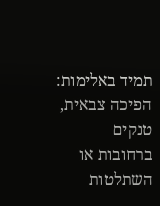תמיד באלימות: הפיכה צבאית, טנקים ברחובות או השתלטות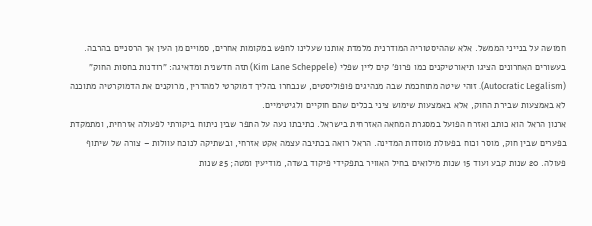חמושה על בנייני הממשל. אלא שההיסטוריה המודרנית מלמדת אותנו שעלינו לחפש במקומות אחרים, סמויים מן העין אך הרסניים בהרבה.
בעשורים האחרונים הציגו תיאורטיקנים כמו פרופ' קים ליין שפלי (Kim Lane Scheppele) תזה חדשנית ומדאיגה: "רודנות בחסות החוק" (Autocratic Legalism). זוהי שיטה מתוחכמת שבה מנהיגים פופוליסטים, שנבחרו בהליך דמוקרטי למהדרין, מרוקנים את הדמוקרטיה מתוכנה לא באמצעות שבירת החוק, אלא באמצעות שימוש ציני בכלים שהם חוקיים ולגיטימיים.
ארנון הראל הוא כותב ואזרח הפועל במסגרת המחאה האזרחית בישראל. כתיבתו נעה על התפר שבין ניתוח ביקורתי לפעולה אזרחית, ומתמקדת בפערים שבין חוק, מוסר וכוח בפעולת מוסדות המדינה. הראל רואה בכתיבה עצמה אקט אזרחי, ובשתיקה לנוכח עוולות – צורה של שיתוף פעולה. 20 שנות קבע ועוד 15 שנות מילואים בחיל האוויר בתפקידי פיקוד בשדה, מודיעין ומטה; 25 שנות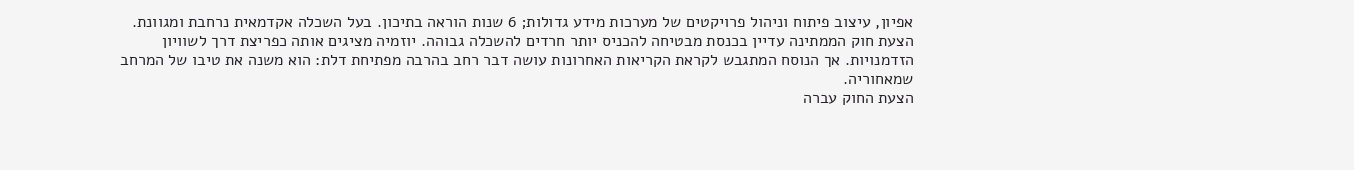אפיון, עיצוב פיתוח וניהול פרויקטים של מערכות מידע גדולות; 6 שנות הוראה בתיכון. בעל השכלה אקדמאית נרחבת ומגוונת.
הצעת חוק הממתינה עדיין בכנסת מבטיחה להכניס יותר חרדים להשכלה גבוהה. יוזמיה מציגים אותה כפריצת דרך לשוויון הזדמנויות. אך הנוסח המתגבש לקראת הקריאות האחרונות עושה דבר רחב בהרבה מפתיחת דלת: הוא משנה את טיבו של המרחב שמאחוריה.
הצעת החוק עברה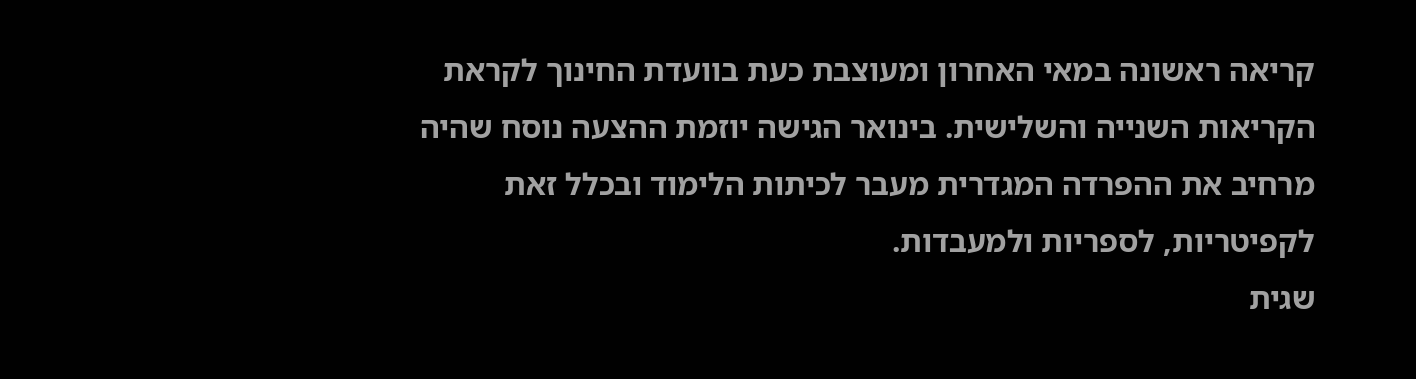קריאה ראשונה במאי האחרון ומעוצבת כעת בוועדת החינוך לקראת הקריאות השנייה והשלישית. בינואר הגישה יוזמת ההצעה נוסח שהיה מרחיב את ההפרדה המגדרית מעבר לכיתות הלימוד ובכלל זאת לקפיטריות, לספריות ולמעבדות.
שגית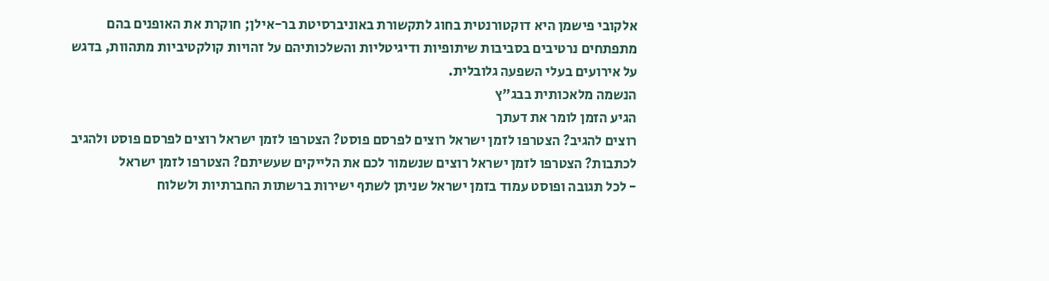אלקובי פישמן היא דוקטורנטית בחוג לתקשורת באוניברסיטת בר-אילן; חוקרת את האופנים בהם מתפתחים נרטיבים בסביבות שיתופיות ודיגיטליות והשלכותיהם על זהויות קולקטיביות מתהוות, בדגש על אירועים בעלי השפעה גלובלית.
הנשמה מלאכותית בבג"ץ
הגיע הזמן לומר את דעתך
רוצים להגיב? הצטרפו לזמן ישראל רוצים לפרסם פוסט? הצטרפו לזמן ישראל רוצים לפרסם פוסט ולהגיב לכתבות? הצטרפו לזמן ישראל רוצים שנשמור לכם את הלייקים שעשיתם? הצטרפו לזמן ישראל
- לכל תגובה ופוסט עמוד בזמן ישראל שניתן לשתף ישירות ברשתות החברתיות ולשלוח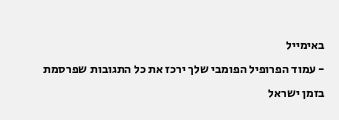באימייל
- עמוד הפרופיל הפומבי שלך ירכז את כל התגובות שפרסמת בזמן ישראל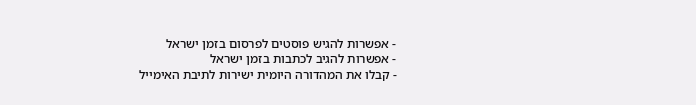- אפשרות להגיש פוסטים לפרסום בזמן ישראל
- אפשרות להגיב לכתבות בזמן ישראל
- קבלו את המהדורה היומית ישירות לתיבת האימייל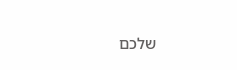שלכם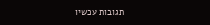תגובות עכשיו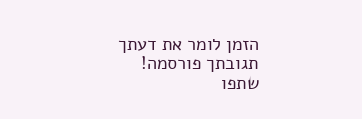הזמן לומר את דעתך
תגובתך פורסמה! שתפו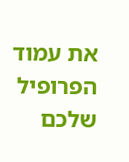את עמוד הפרופיל שלכם